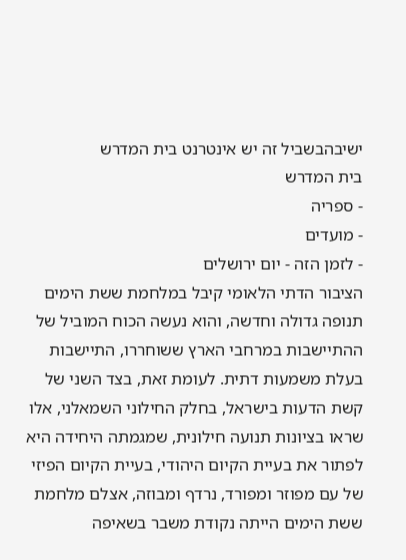ישיבהבשביל זה יש אינטרנט בית המדרש
בית המדרש
- ספריה
- מועדים
- לזמן הזה - יום ירושלים
הציבור הדתי הלאומי קיבל במלחמת ששת הימים תנופה גדולה וחדשה, והוא נעשה הכוח המוביל של ההתיישבות במרחבי הארץ ששוחררו, התיישבות בעלת משמעות דתית. לעומת זאת, בצד השני של קשת הדעות בישראל, בחלק החילוני השמאלני, אלו שראו בציונות תנועה חילונית, שמגמתה היחידה היא לפתור את בעיית הקיום היהודי, בעיית הקיום הפיזי של עם מפוזר ומפורד, נרדף ומבוזה, אצלם מלחמת ששת הימים הייתה נקודת משבר בשאיפה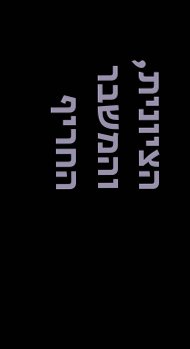הציונית, והמשבר החריף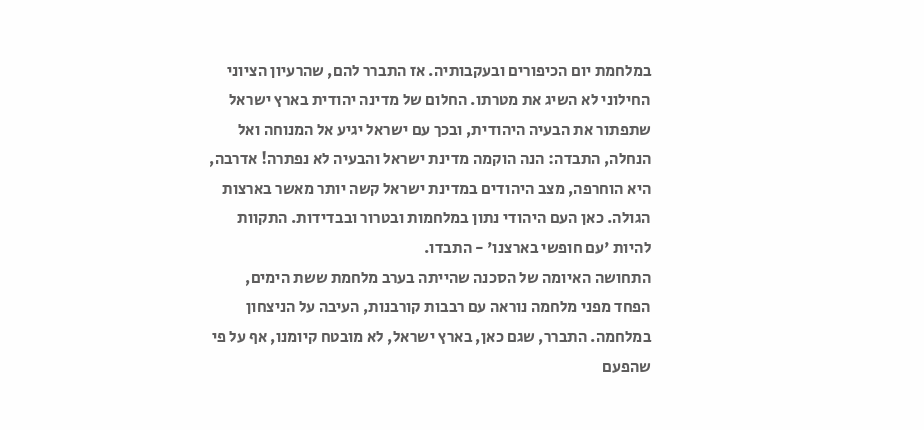במלחמת יום הכיפורים ובעקבותיה. אז התברר להם, שהרעיון הציוני החילוני לא השיג את מטרתו. החלום של מדינה יהודית בארץ ישראל שתפתור את הבעיה היהודית, ובכך עם ישראל יגיע אל המנוחה ואל הנחלה, התבדה: הנה הוקמה מדינת ישראל והבעיה לא נפתרה! אדרבה, היא הוחרפה, מצב היהודים במדינת ישראל קשה יותר מאשר בארצות הגולה. כאן העם היהודי נתון במלחמות ובטרור ובבדידות. התקוות להיות 'עם חופשי בארצנו' - התבדו.
התחושה האיומה של הסכנה שהייתה בערב מלחמת ששת הימים, הפחד מפני מלחמה נוראה עם רבבות קורבנות, העיבה על הניצחון במלחמה. התברר, שגם כאן, בארץ ישראל, לא מובטח קיומנו, אף על פי שהפעם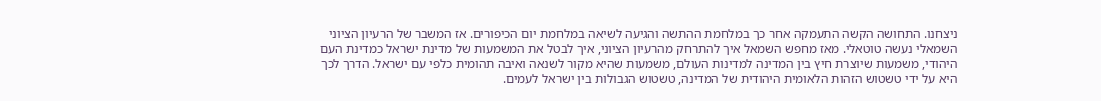ניצחנו. התחושה הקשה התעמקה אחר כך במלחמת ההתשה והגיעה לשיאה במלחמת יום הכיפורים. אז המשבר של הרעיון הציוני השמאלי נעשה טוטאלי. מאז מחפש השמאל איך להתרחק מהרעיון הציוני, איך לבטל את המשמעות של מדינת ישראל כמדינת העם היהודי, משמעות שיוצרת חיץ בין המדינה למדינות העולם, משמעות שהיא מקור לשנאה ואיבה תהומית כלפי עם ישראל. הדרך לכך היא על ידי טשטוש הזהות הלאומית היהודית של המדינה, טשטוש הגבולות בין ישראל לעמים.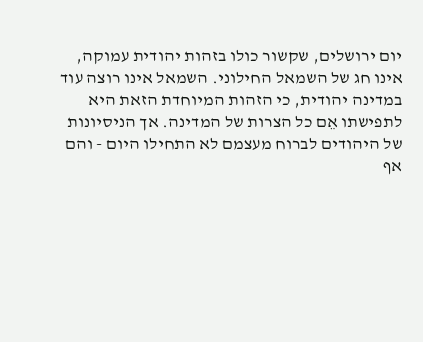יום ירושלים, שקשור כולו בזהות יהודית עמוקה, אינו חג של השמאל החילוני. השמאל אינו רוצה עוד במדינה יהודית, כי הזהות המיוחדת הזאת היא לתפישתו אֵם כל הצרות של המדינה. אך הניסיונות של היהודים לברוח מעצמם לא התחילו היום - והם אף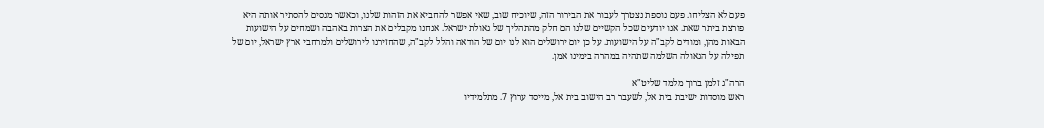פעם לא הצליחו. פעם נוספת נצטרך לעבור את הבירור הזה, שיוכיח שוב, שאי אפשר להחביא את הזהות שלנו, וכאשר מנסים להסתיר אותה היא פורצת ביתר שאת. אנו יודעים שכל הקשיים שלנו הם חלק מהתהליך של גאולת ישראל. אנחנו מקבלים את הצרות באהבה ושמחים על הישועות הבאות מהן, ומודים לקב"ה על הישועות. על כן יום ירושלים הוא לנו יום של הודאה והלל לקב"ה, שהחזירנו לירושלים ולמרחבי ארץ ישראל, יום של תפילה על הגאולה השלמה שתהיה במהרה בימינו אמן.

הרה"ג זלמן ברוך מלמד שליט"א
ראש מוסדות ישיבת בית אל, לשעבר רב הישוב בית אל, מייסד ערוץ 7. מתלמידיו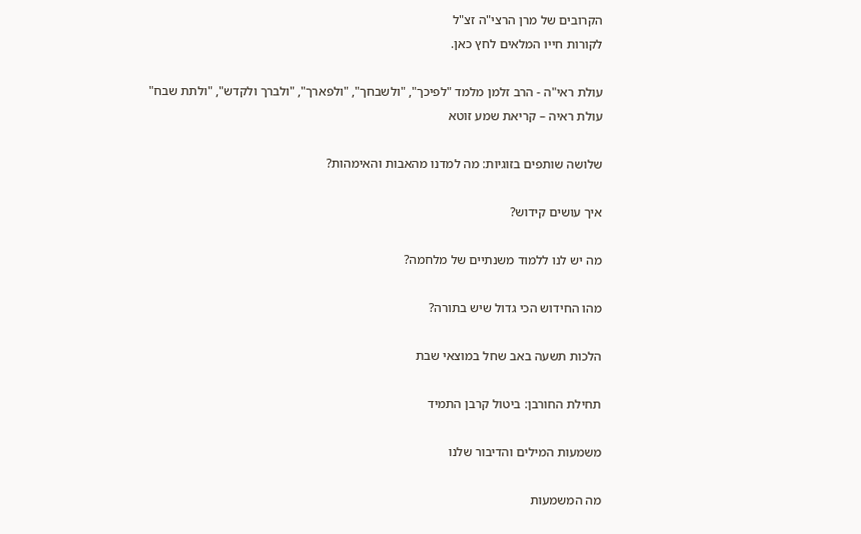הקרובים של מרן הרצי"ה זצ"ל
לקורות חייו המלאים לחץ כאן.

עולת ראי"ה - הרב זלמן מלמד "לפיכך", "ולשבחך", "ולפארך", "ולברך ולקדש", "ולתת שבח"
עולת ראיה – קריאת שמע זוטא

שלושה שותפים בזוגיות: מה למדנו מהאבות והאימהות?

איך עושים קידוש?

מה יש לנו ללמוד משנתיים של מלחמה?

מהו החידוש הכי גדול שיש בתורה?

הלכות תשעה באב שחל במוצאי שבת

תחילת החורבן: ביטול קרבן התמיד

משמעות המילים והדיבור שלנו

מה המשמעות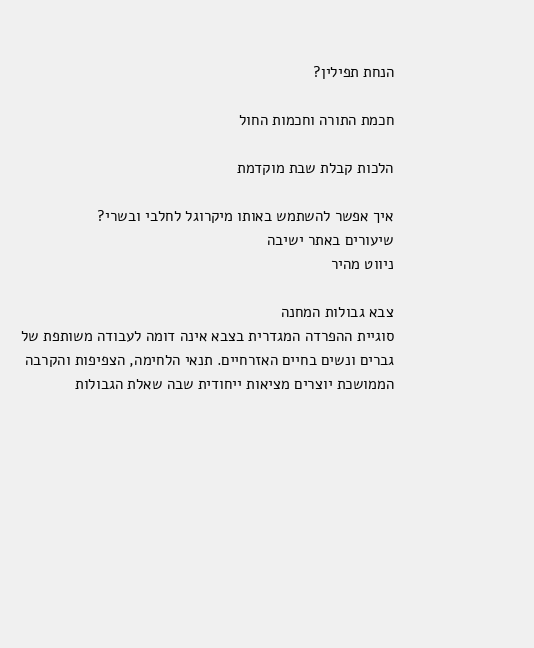הנחת תפילין?

חכמת התורה וחכמות החול

הלכות קבלת שבת מוקדמת

איך אפשר להשתמש באותו מיקרוגל לחלבי ובשרי?
שיעורים באתר ישיבה
ניווט מהיר

צבא גבולות המחנה
סוגיית ההפרדה המגדרית בצבא אינה דומה לעבודה משותפת של גברים ונשים בחיים האזרחיים. תנאי הלחימה, הצפיפות והקרבה הממושכת יוצרים מציאות ייחודית שבה שאלת הגבולות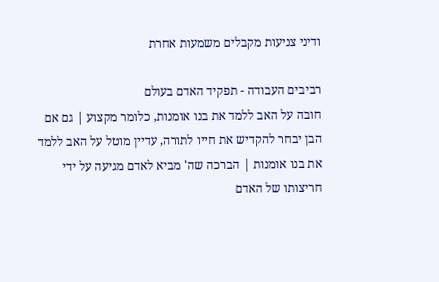ודיני צניעות מקבלים משמעות אחרת

רביבים העבודה - תפקיד האדם בעולם
חובה על האב ללמד את בנו אומנות, כלומר מקצוע | גם אם הבן יבחר להקדיש את חייו לתורה, עדיין מוטל על האב ללמד את בנו אומנות | הברכה שה' מביא לאדם מגיעה על ידי חריצותו של האדם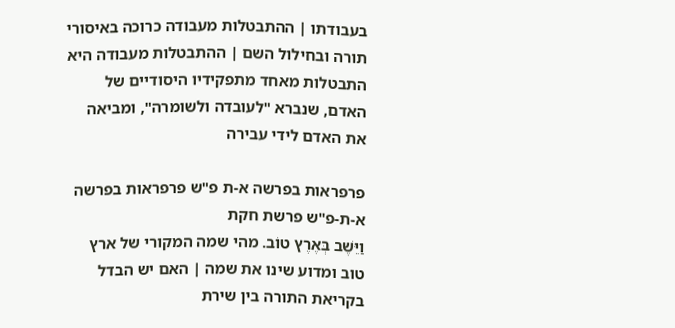בעבודתו | ההתבטלות מעבודה כרוכה באיסורי תורה ובחילול השם | ההתבטלות מעבודה היא התבטלות מאחד מתפקידיו היסודיים של האדם, שנברא "לעובדה ולשומרה", ומביאה את האדם לידי עבירה

פרפראות בפרשה א-ת פ"ש פרפראות בפרשה א-ת-פ"ש פרשת חקת
וַיֵּשֶׁב בְּאֶרֶץ טוֹב. מהי שמה המקורי של ארץ טוב ומדוע שינו את שמה | האם יש הבדל בקריאת התורה בין שירת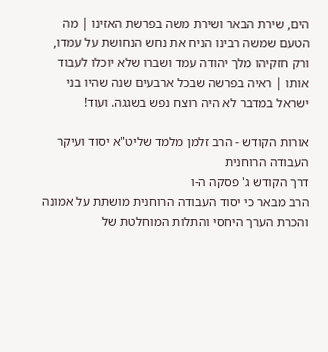הים, שירת הבאר ושירת משה בפרשת האזינו | מה הטעם שמשה רבינו הניח את נחש הנחושת על עמדו, ורק חזקיהו מלך יהודה עמד ושברו שלא יוכלו לעבוד אותו | ראיה בפרשה שבכל ארבעים שנה שהיו בני ישראל במדבר לא היה רוצח נפש בשגגה. ועוד!

אורות הקודש - הרב זלמן מלמד שליט"א יסוד ועיקר העבודה הרוחנית
דרך הקודש ג' פסקה ה-ו
הרב מבאר כי יסוד העבודה הרוחנית מושתת על אמונה והכרת הערך היחסי והתלות המוחלטת של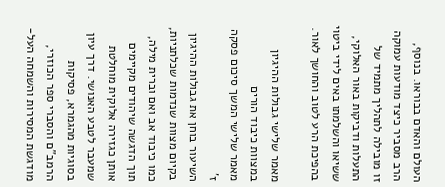העולם והאדם בבוראו. בנוסף, הרב מסביר כיצד מודעות עמוקה זו מובילה לתהליך מתמיד של התעלות ודביקות באור האלוקי, ששיאו והשלמתו באים לידי ביטוי בהפיכת הרע לטוב והחושך לאור.

מאמר שלישי גבולות ההיגיון במצוות כיבוד הורים
מאמר שלישי המשך סיכום פסקה ז'
השיעור בוחן את גבולות ההיגיון בקיום מצוות שנדמות שכלתניות, כמו כיבוד אב ואם וברית מילה, תוך הדגשה שיהודים מקיימים אותן כגזירה אלוקית מוחלטת שמעבר לטבע האנושי. דרך עיון בסוגיות מהגמרא, פסיקות הרמב"ם והסברי ספר הכוזרי, מודגשת המסירות והשמחה העל-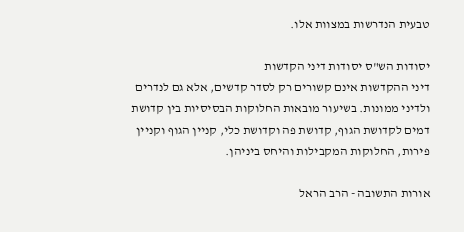טבעית הנדרשות במצוות אלו.

יסודות הש"ס יסודות דיני הקדשות
דיני ההקדשות אינם קשורים רק לסדר קדשים, אלא גם לנדרים ולדיני ממונות. בשיעור מובאות החלוקות הבסיסיות בין קדושת דמים לקדושת הגוף, קדושת פה וקדושת כלי, קניין הגוף וקניין פירות, החלוקות המקבילות והיחס ביניהן.

אורות התשובה - הרב הראל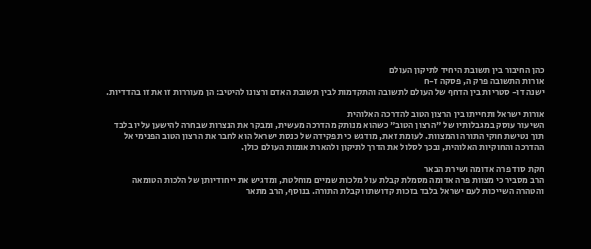כהן החיבור בין תשובת היחיד לתיקון העולם
אורות התשובה פרק ה, פסקה ז-ח
ישנה דו- סטריות בין הדחף של העולם לתשובה והתקדמות לבין תשובת האדם ורצונו להיטיב: הן מעוררות זו את זו בהדדיות.

אורות ישראל ותחייתו בין הרצון הטוב להדרכה האלוהית
השיעור עוסק במגבלותיו של "הרצון הטוב" כשהוא מנותק מהדרכה מעשית, ומבקר את הנצרות שבחרה להישען עליו בלבד תוך נטישת חוקי התורה והמצוות. לעומת זאת, מודגש כי תפקידה של כנסת ישראל הוא לחבר את הרצון הטוב הפנימי אל ההדרכה והחוקיות האלוהית, ובכך לסלול את הדרך לתיקון ולהארת אומות העולם כולן.

חקת סוד פרה אדומה ושירת הבאר
הרב מסביר כי מצוות פרה אדומה מסמלת קבלת עול מלכות שמיים מוחלטת, ומדגיש את ייחודיותן של הלכות הטומאה והטהרה השייכות לעם ישראל בלבד בזכות קדושתו וקבלת התורה. בנוסף, הרב מתאר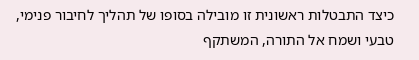כיצד התבטלות ראשונית זו מובילה בסופו של תהליך לחיבור פנימי, טבעי ושמח אל התורה, המשתקף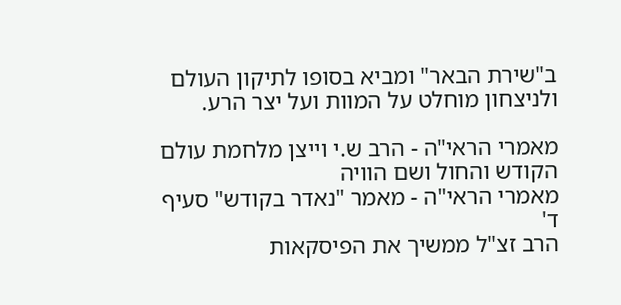ב"שירת הבאר" ומביא בסופו לתיקון העולם ולניצחון מוחלט על המוות ועל יצר הרע.

מאמרי הראי"ה - הרב ש.י וייצן מלחמת עולם הקודש והחול ושם הוויה
מאמרי הראי"ה - מאמר "נאדר בקודש" סעיף ד'
הרב זצ"ל ממשיך את הפיסקאות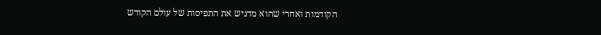הקודמות ואחרי שהוא מדגיש את התפיסות של עולם הקודש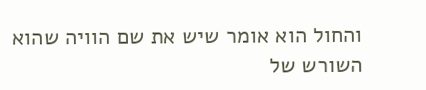והחול הוא אומר שיש את שם הוויה שהוא השורש של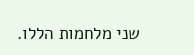שני מלחמות הללו.